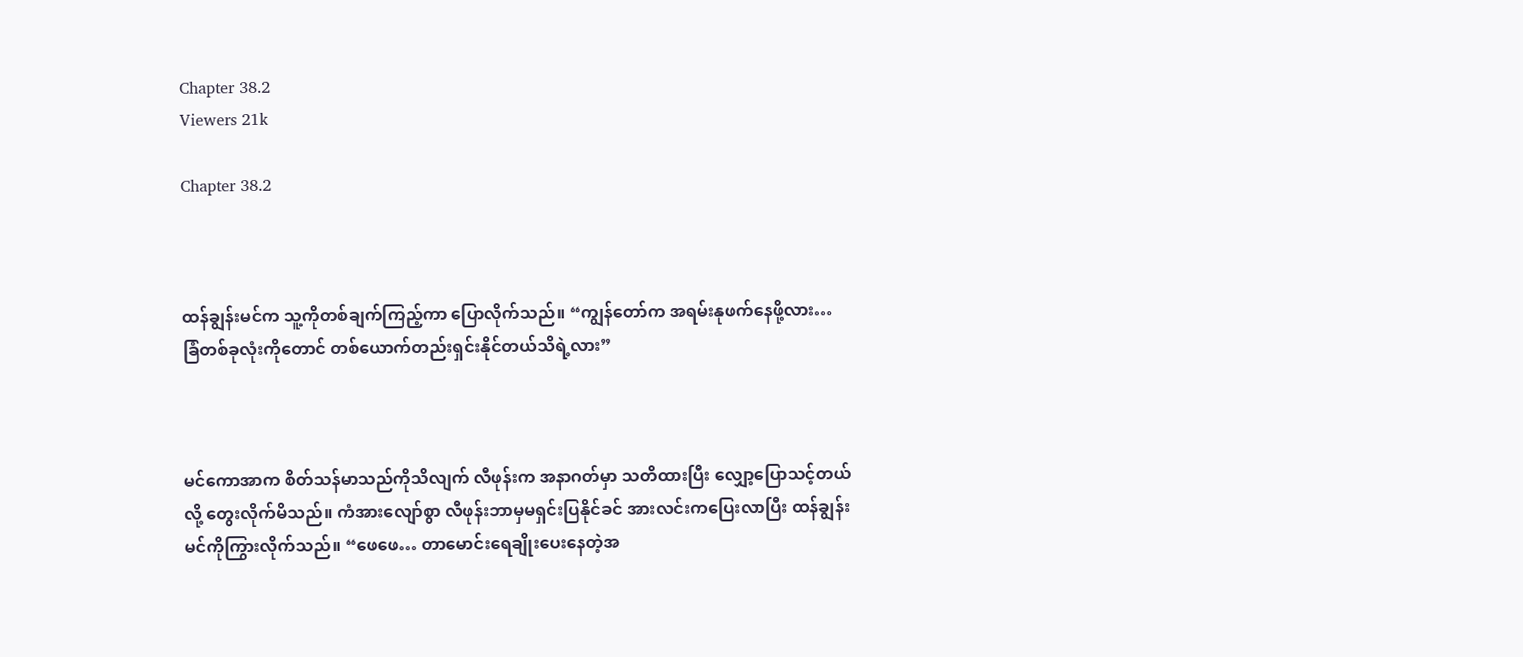Chapter 38.2
Viewers 21k

Chapter 38.2



ထန်ချွန်းမင်က သူ့ကိုတစ်ချက်ကြည့်ကာ ပြောလိုက်သည်။ “ကျွန်တော်က အရမ်းနုဖက်နေဖို့လား… ခြံတစ်ခုလုံးကိုတောင် တစ်ယောက်တည်းရှင်းနိုင်တယ်သိရဲ့လား”



မင်ကောအာက စိတ်သန်မာသည်ကိုသိလျက် လီဖုန်းက အနာဂတ်မှာ သတိထားပြီး လျှော့ပြောသင့်တယ်လို့ တွေးလိုက်မိသည်။ ကံအားလျော်စွာ လီဖုန်းဘာမှမရှင်းပြနိုင်ခင် အားလင်းကပြေးလာပြီး ထန်ချွန်းမင်ကိုကြွားလိုက်သည်။ “ဖေဖေ… တာမောင်းရေချိုးပေးနေတဲ့အ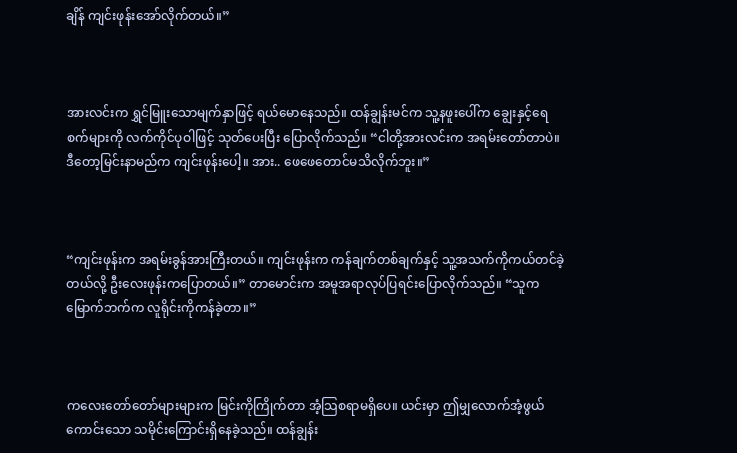ချိန် ကျင်းဖုန်းအော်လိုက်တယ်။”



အားလင်းက ရွှင်မြူးသောမျက်နှာဖြင့် ရယ်မောနေသည်။ ထန်ချွန်းမင်က သူ့နဖူးပေါ်က ချွေးနှင့်ရေစက်များကို လက်ကိုင်ပုဝါဖြင့် သုတ်ပေးပြီး ပြောလိုက်သည်။ “ငါတို့အားလင်းက အရမ်းတော်တာပဲ။ ဒီတော့မြင်းနာမည်က ကျင်းဖုန်းပေါ့။ အား.. ဖေဖေတောင်မသိလိုက်ဘူး။”



“ကျင်းဖုန်းက အရမ်းခွန်အားကြီးတယ်။ ကျင်းဖုန်းက ကန်ချက်တစ်ချက်နှင့် သူ့အသက်ကိုကယ်တင်ခဲ့တယ်လို့ ဦးလေးဖုန်းကပြောတယ်။” တာမောင်းက အမူအရာလုပ်ပြရင်းပြောလိုက်သည်။ “သူက မြောက်ဘက်က လူရိုင်းကိုကန်ခဲ့တာ။”



ကလေးတော်တော်များများက မြင်းကိုကြိုက်တာ အံ့သြစရာမရှိပေ။ ယင်းမှာ ဤမျှလောက်အံ့ဖွယ်ကောင်းသော သမိုင်းကြောင်းရှိနေခဲ့သည်။ ထန်ချွန်း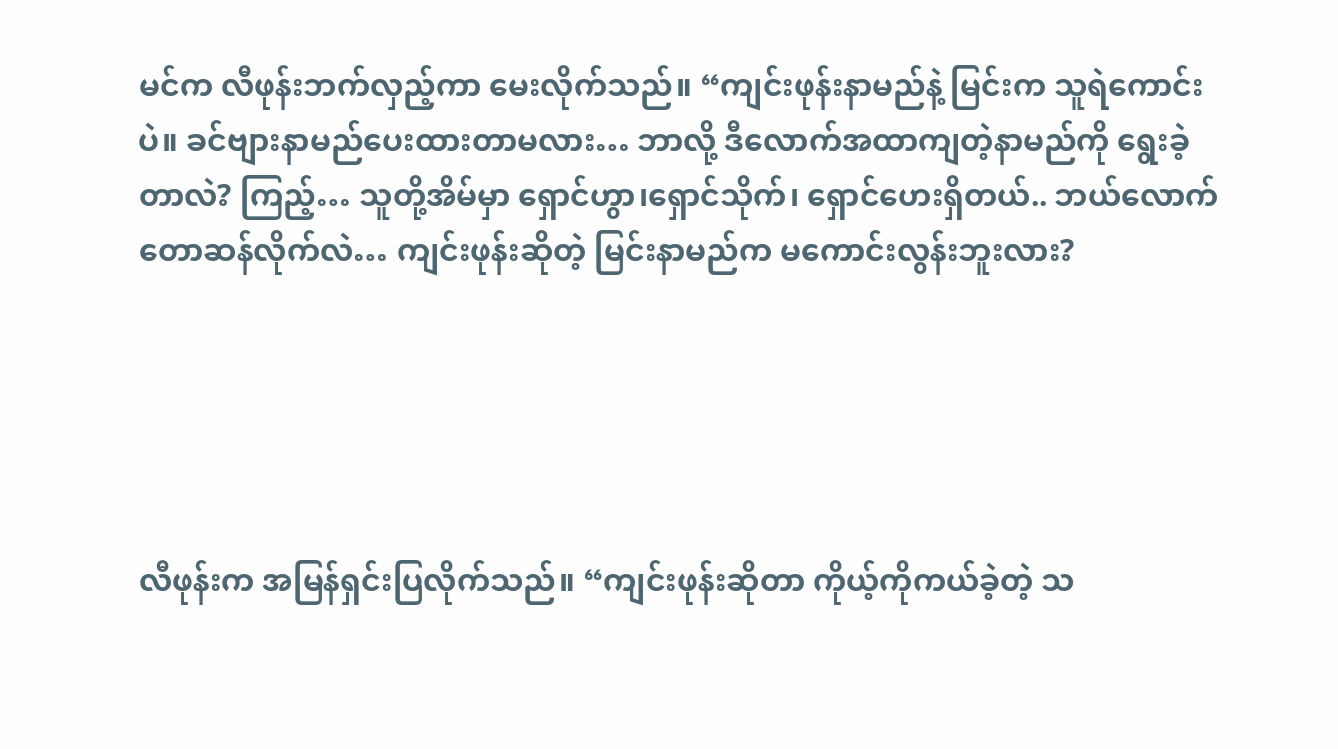မင်က လီဖုန်းဘက်လှည့်ကာ မေးလိုက်သည်။ “ကျင်းဖုန်းနာမည်နဲ့ မြင်းက သူရဲကောင်းပဲ။ ခင်ဗျားနာမည်ပေးထားတာမလား… ဘာလို့ ဒီလောက်အထာကျတဲ့နာမည်ကို ရွေးခဲ့တာလဲ? ကြည့်… သူတို့အိမ်မှာ ရှောင်ဟွာ၊ရှောင်သိုက်၊ ရှောင်ဟေးရှိတယ်.. ဘယ်လောက်တောဆန်လိုက်လဲ… ကျင်းဖုန်းဆိုတဲ့ မြင်းနာမည်က မကောင်းလွန်းဘူးလား?





လီဖုန်းက အမြန်ရှင်းပြလိုက်သည်။ “ကျင်းဖုန်းဆိုတာ ကိုယ့်ကိုကယ်ခဲ့တဲ့ သ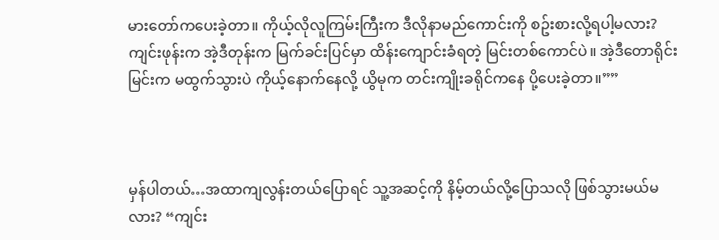မားတော်ကပေးခဲ့တာ။ ကိုယ့်လိုလူကြမ်းကြီးက ဒီလိုနာမည်ကောင်းကို စဥ်းစားလို့ရပါ့မလား? ကျင်းဖုန်းက အဲ့ဒီတုန်းက မြက်ခင်းပြင်မှာ ထိန်းကျောင်းခံရတဲ့ မြင်းတစ်ကောင်ပဲ။ အဲ့ဒီတောရိုင်းမြင်းက မထွက်သွားပဲ ကိုယ့်နောက်နေလို့ ယွိမုက တင်းကျိုးခရိုင်ကနေ ပို့ပေးခဲ့တာ။””



မှန်ပါတယ်…အထာကျလွန်းတယ်ပြောရင် သူ့အဆင့်ကို နိမ့်တယ်လို့ပြောသလို ဖြစ်သွားမယ်မလား? “ကျင်း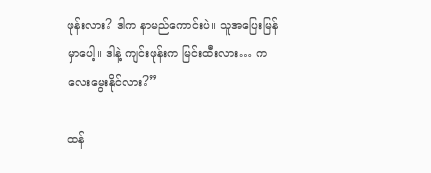ဖုန်းလား? ဒါက နာမည်ကောင်းပဲ။ သူအပြေးမြန်မှာပေါ့။ ဒါနဲ့ ကျင်းဖုန်းက မြင်းထီးလား… ကလေးမွေးနိုင်လား?”

ထန်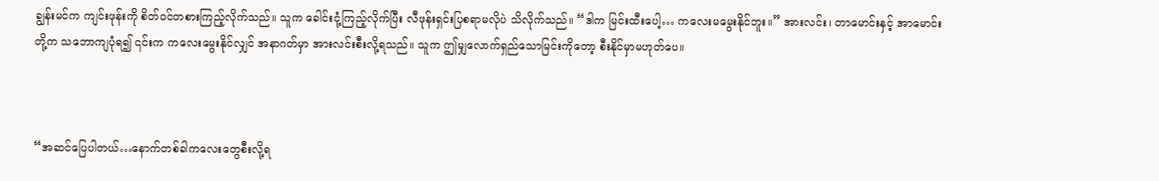ချွန်းမင်က ကျင်းဖုန်းကို စိတ်ဝင်တစားကြည့်လိုက်သည်။ သူက ခေါင်းငုံ့ကြည့်လိုက်ပြီး လီဖုန်းရှင်းပြစရာမလိုပဲ သိလိုက်သည်။ “ဒါက မြင်းထီးပေါ့… ကလေးမမွေးနိုင်ဘူး။” အားလင်း၊ တာမောင်းနှင့် အာမောင်းတို့က သဘောကျပုံရ၍ ၎င်းက ကလေးမွေးနိုင်လျှင် အနာဂတ်မှာ အားလင်းစီးလို့ရသည်။ သူက ဤမျှလောက်ရှည်သောမြင်းကိုတော့ စီးနိုင်မှာမဟုတ်ပေ။



“အဆင်ပြေပါတယ်…နောက်တစ်ခါကလေးတွေစီးလို့ရ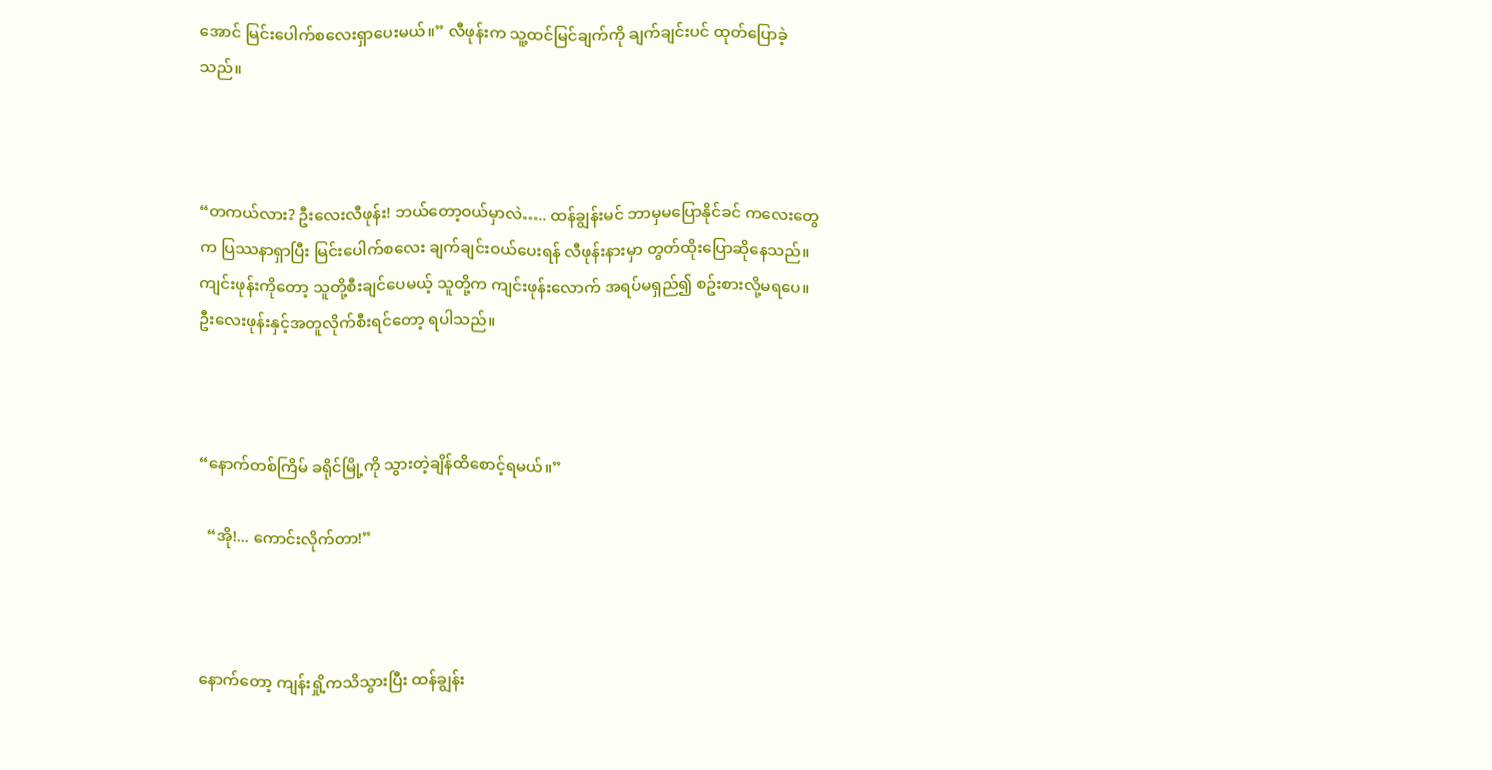အောင် မြင်းပေါက်စလေးရှာပေးမယ်။” လီဖုန်းက သူ့ထင်မြင်ချက်ကို ချက်ချင်းပင် ထုတ်ပြောခဲ့သည်။



“တကယ်လား? ဦးလေးလီဖုန်း! ဘယ်တော့ဝယ်မှာလဲ….. ထန်ချွန်းမင် ဘာမှမပြောနိုင်ခင် ကလေးတွေက ပြဿနာရှာပြီး မြင်းပေါက်စလေး ချက်ချင်းဝယ်ပေးရန် လီဖုန်းနားမှာ တွတ်ထိုးပြောဆိုနေသည်။ ကျင်းဖုန်းကိုတော့ သူတို့စီးချင်ပေမယ့် သူတို့က ကျင်းဖုန်းလောက် အရပ်မရှည်၍ စဥ်းစားလို့မရပေ။ ဦးလေးဖုန်းနှင့်အတူလိုက်စီးရင်တော့ ရပါသည်။



“နောက်တစ်ကြိမ် ခရိုင်မြို့ကို သွားတဲ့ချိန်ထိစောင့်ရမယ်။”

  “အို!... ကောင်းလိုက်တာ!”



နောက်တော့ ကျန်းရှို့ကသိသွားပြီး ထန်ချွန်း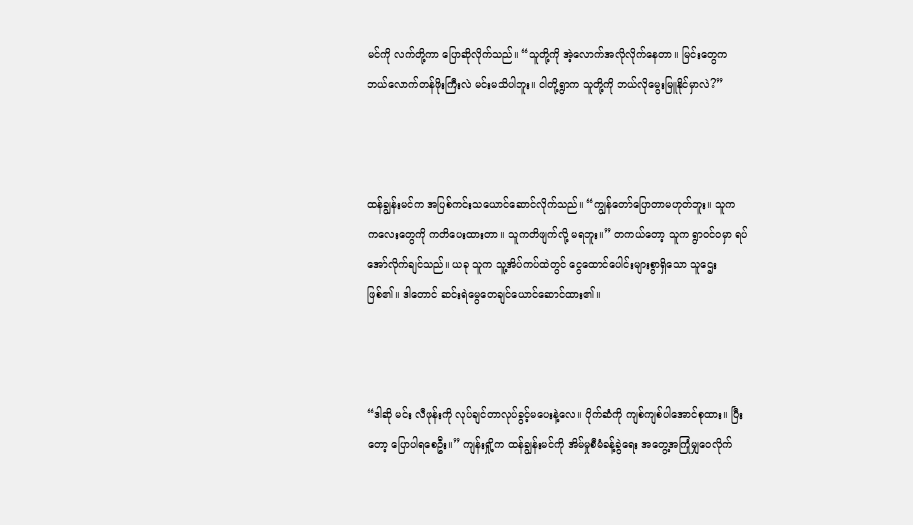မင်ကို လက်တို့ကာ ပြောဆိုလိုက်သည်။ “သူတို့ကို အဲ့လောက်အလိုလိုက်နေတာ။ မြင်းတွေက ဘယ်လောက်တန်ဖိုးကြီးလဲ မင်းမသိပါဘူး။ ငါတို့ရွာက သူတို့ကို ဘယ်လိုမွေးမြူနိုင်မှာလဲ?”



ထန်ချွန်းမင်က အပြစ်ကင်းသယောင်ဆောင်လိုက်သည်။ “ကျွန်တော်ပြောတာမဟုတ်ဘူး။ သူက ကလေးတွေကို ကတိပေးထားတာ။ သူကတိဖျက်လို့ မရဘူး။” တကယ်တော့ သူက ရွာဝင်ဝမှာ ရပ်အော်လိုက်ချင်သည်။ ယခု သူက သူ့အိပ်ကပ်ထဲတွင် ငွေထောင်ပေါင်းများစွာရှိသော သူဌေးဖြစ်၏။ ဒါတောင် ဆင်းရဲမွေတေချင်ယောင်ဆောင်ထား၏။



“ဒါဆို မင်း လီဖုန်းကို လုပ်ချင်တာလုပ်ခွင့်မပေးနဲ့လေ။ ပိုက်ဆံကို ကျစ်ကျစ်ပါအောင်စုထား။ ပြီးတော့ ပြောပါရစေဦး။” ကျန်းရှို့က ထန်ချွန်းမင်ကို အိမ်မှုစီမံခန့်ခွဲရေး အတွေ့အကြုံမျှဝေလိုက်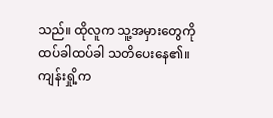သည်။ ထိုလူက သူ့အမှားတွေကို ထပ်ခါထပ်ခါ သတိပေးနေ၏။ ကျန်းရှို့က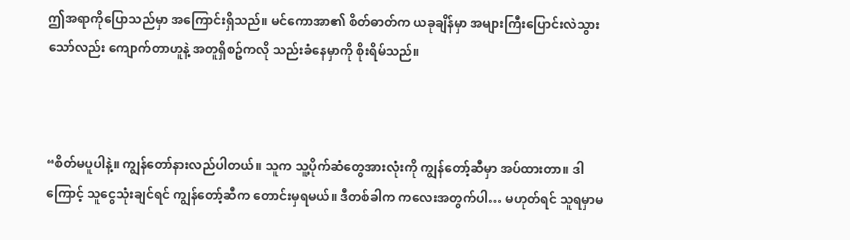ဤအရာကိုပြောသည်မှာ အကြောင်းရှိသည်။ မင်ကောအာ၏ စိတ်ဓာတ်က ယခုချိန်မှာ အများကြီးပြောင်းလဲသွားသော်လည်း ကျောက်တာဟူနဲ့ အတူရှိစဥ်ကလို သည်းခံနေမှာကို စိုးရိမ်သည်။



“စိတ်မပူပါနဲ့။ ကျွန်တော်နားလည်ပါတယ်။ သူက သူ့ပိုက်ဆံတွေအားလုံးကို ကျွန်တော့်ဆီမှာ အပ်ထားတာ။ ဒါကြောင့် သူငွေသုံးချင်ရင် ကျွန်တော့်ဆီက တောင်းမှရမယ်။ ဒီတစ်ခါက ကလေးအတွက်ပါ… မဟုတ်ရင် သူရမှာမ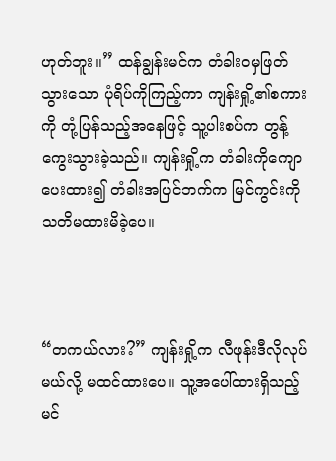ဟုတ်ဘူး။” ထန်ချွန်းမင်က တံခါးဝမှဖြတ်သွားသော ပုံရိပ်ကိုကြည့်ကာ ကျန်းရှို့၏စကားကို တုံ့ပြန်သည့်အနေဖြင့် သူ့ပါးစပ်က တွန့်ကွေးသွားခဲ့သည်။ ကျန်းရှို့က တံခါးကိုကျောပေးထား၍ တံခါးအပြင်ဘက်က မြင်ကွင်းကို သတိမထားမိခဲ့ပေ။



“တကယ်လား?” ကျန်းရှို့က လီဖုန်းဒီလိုလုပ်မယ်လို့ မထင်ထားပေ။ သူ့အပေါ်ထားရှိသည့် မင်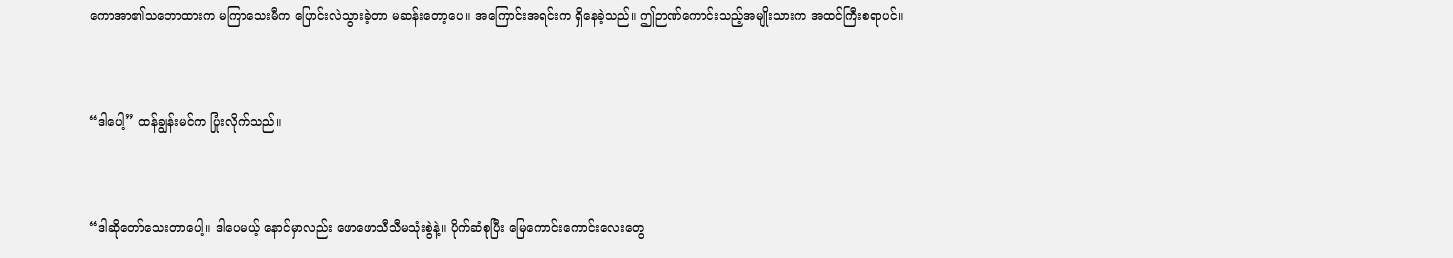ကောအာ၏သဘောထားက မကြာသေးမီက ပြောင်းလဲသွားခဲ့တာ မဆန်းတော့ပေ။ အကြောင်းအရင်းက ရှိနေခဲ့သည်။ ဤဉာဏ်ကောင်းသည့်အမျိုးသားက အထင်ကြီးစရာပင်။



“ဒါပေါ့” ထန်ချွန်းမင်က ပြုံးလိုက်သည်။



“ဒါဆိုတော်သေးတာပေါ့။ ဒါပေမယ့် နောင်မှာလည်း ဖောဖောသီသီမသုံးစွဲနဲ့။ ပိုက်ဆံစုပြီး မြေကောင်းကောင်းလေးတွေ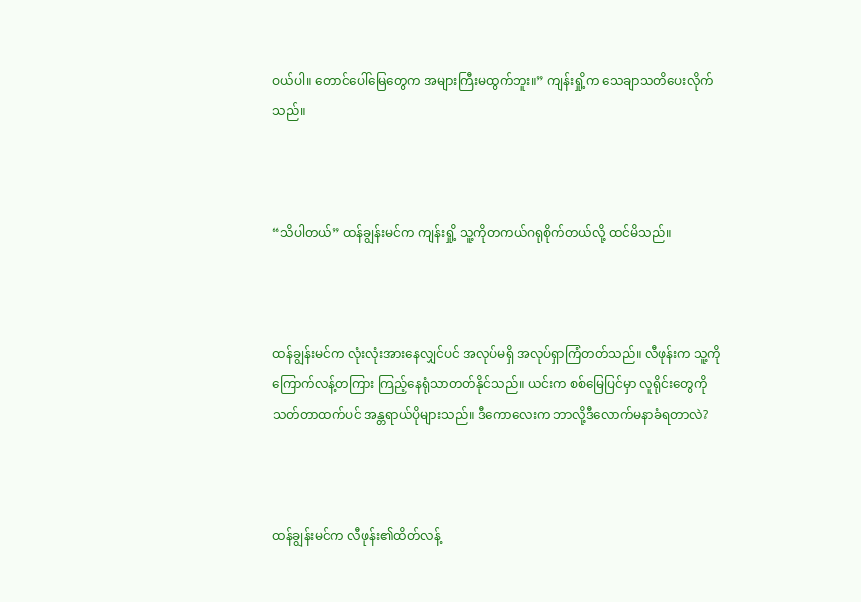ဝယ်ပါ။ တောင်ပေါ်မြေတွေက အများကြီးမထွက်ဘူး။” ကျန်းရှို့က သေချာသတိပေးလိုက်သည်။



“သိပါတယ်” ထန်ချွန်းမင်က ကျန်းရှို့ သူ့ကိုတကယ်ဂရုစိုက်တယ်လို့ ထင်မိသည်။



ထန်ချွန်းမင်က လုံးလုံးအားနေလျှင်ပင် အလုပ်မရှိ အလုပ်ရှာကြံတတ်သည်။ လီဖုန်းက သူ့ကို ကြောက်လန့်တကြား ကြည့်နေရုံသာတတ်နိုင်သည်။ ယင်းက စစ်မြေပြင်မှာ လူရိုင်းတွေကို သတ်တာထက်ပင် အန္တရာယ်ပိုများသည်။ ဒီကောလေးက ဘာလို့ဒီလောက်မနာခံရတာလဲ?



ထန်ချွန်းမင်က လီဖုန်း၏ထိတ်လန့်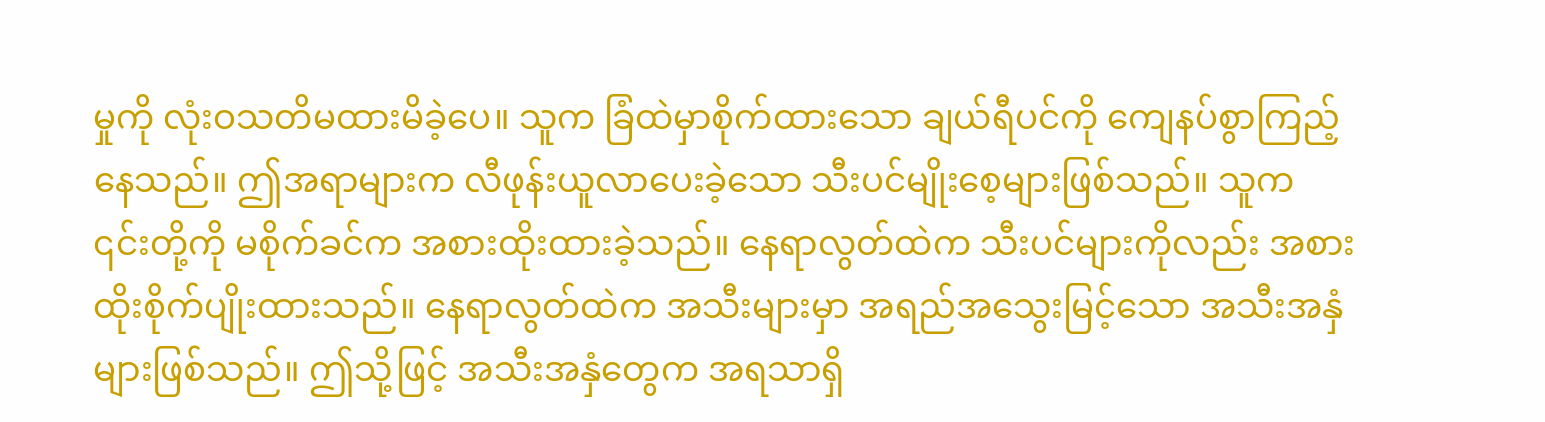မှုကို လုံးဝသတိမထားမိခဲ့ပေ။ သူက ခြံထဲမှာစိုက်ထားသော ချယ်ရီပင်ကို ကျေနပ်စွာကြည့်နေသည်။ ဤအရာများက လီဖုန်းယူလာပေးခဲ့သော သီးပင်မျိုးစေ့များဖြစ်သည်။ သူက ၎င်းတို့ကို မစိုက်ခင်က အစားထိုးထားခဲ့သည်။ နေရာလွတ်ထဲက သီးပင်များကိုလည်း အစားထိုးစိုက်ပျိုးထားသည်။ နေရာလွတ်ထဲက အသီးများမှာ အရည်အသွေးမြင့်သော အသီးအနှံများဖြစ်သည်။ ဤသို့ဖြင့် အသီးအနှံတွေက အရသာရှိ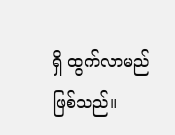ရှိ ထွက်လာမည်ဖြစ်သည်။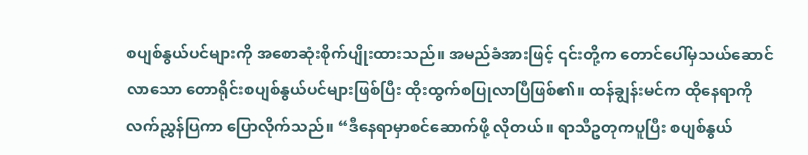စပျစ်နွယ်ပင်များကို အစောဆုံးစိုက်ပျိုးထားသည်။ အမည်ခံအားဖြင့် ၎င်းတို့က တောင်ပေါ်မှသယ်ဆောင်လာသော တောရိုင်းစပျစ်နွယ်ပင်များဖြစ်ပြီး ထိုးထွက်စပြုလာပြီဖြစ်၏။ ထန်ချွန်းမင်က ထိုနေရာကို လက်ညွှန်ပြကာ ပြောလိုက်သည်။ “ဒီနေရာမှာစင်ဆောက်ဖို့ လိုတယ်။ ရာသီဥတုကပူပြီး စပျစ်နွယ်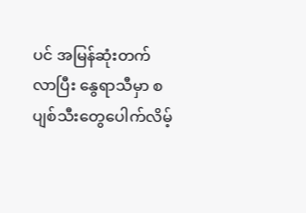ပင် အမြန်ဆုံးတက်လာပြီး နွေရာသီမှာ စပျစ်သီးတွေပေါက်လိမ့်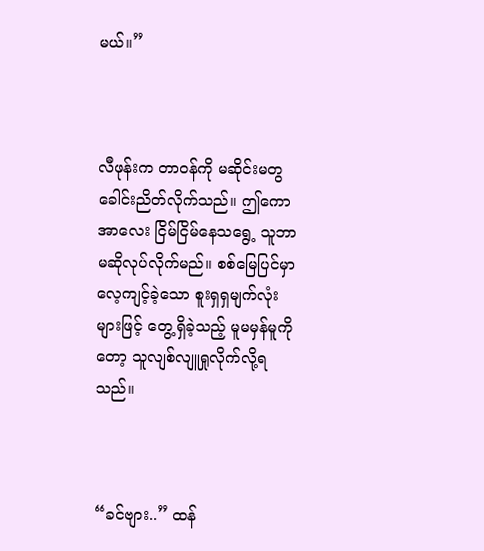မယ်။”



လီဖုန်းက တာဝန်ကို မဆိုင်းမတွ ခေါင်းညိတ်လိုက်သည်။ ဤကောအာလေး ငြိမ်ငြိမ်နေသရွေ့ သူဘာမဆိုလုပ်လိုက်မည်။ စစ်မြေပြင်မှာ လေ့ကျင့်ခဲ့သော စူးရှရှမျက်လုံးများဖြင့် တွေ့ရှိခဲ့သည့် မူမမှန်မူကိုတော့ သူလျစ်လျူရှုလိုက်လို့ရသည်။



“ခင်ဗျား..” ထန်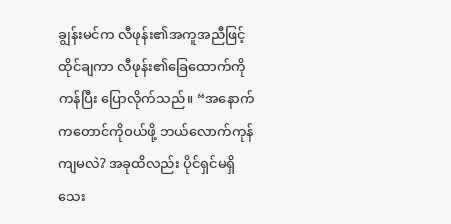ချွန်းမင်က လီဖုန်း၏အကူအညီဖြင့် ထိုင်ချကာ လီဖုန်း၏ခြေထောက်ကိုကန်ပြီး ပြောလိုက်သည်။ “အနောက်ကတောင်ကိုဝယ်ဖို့ ဘယ်လောက်ကုန်ကျမလဲ? အခုထိလည်း ပိုင်ရှင်မရှိသေး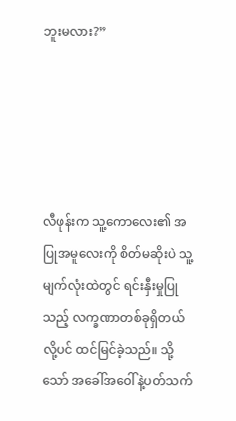ဘူးမလား?”





လီဖုန်းက သူ့ကောလေး၏ အပြုအမူလေးကို စိတ်မဆိုးပဲ သူ့မျက်လုံးထဲတွင် ရင်းနှီးမှုပြုသည့် လက္ခဏာတစ်ခုရှိတယ်လို့ပင် ထင်မြင်ခဲ့သည်။ သို့သော် အခေါ်အဝေါ်နဲ့ပတ်သက်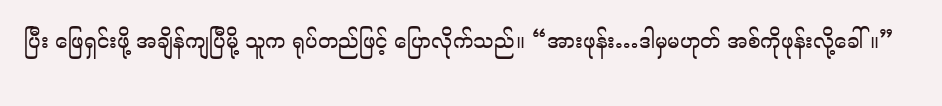ပြီး ဖြေရှင်းဖို့ အချိန်ကျပြီမို့ သူက ရုပ်တည်ဖြင့် ပြောလိုက်သည်။ “အားဖုန်း…ဒါမှမဟုတ် အစ်ကိုဖုန်းလို့ခေါ်။”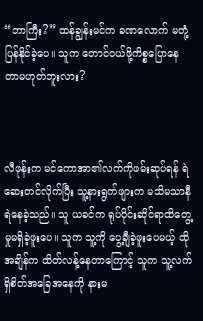“ဘာကြီး?” ထန်ချွန်းမင်က ခဏလောက် မတုံ့ပြန်နိုင်ခဲ့ပေ။ သူက တောင်ဝယ်ဖို့ကိစ္စပြောနေတာမဟုတ်ဘူးလား?



လီဖုန်းက မင်ကောအာ၏လက်ကိုဖမ်းဆုပ်ရန် ရဲဆေးတင်လိုက်ပြီး သူ့နားရွက်ဖျားက မသိမသာနီရဲနေခဲ့သည်။ သူ ယခင်က ရုပ်ပိုင်းဆိုင်ရာထိတွေ့မှုမရှိခဲ့ဖူးပေ။ သူက သူ့ကို ပွေ့ချီခဲ့ဖူးပေမယ့် ထိုအချိန်က ထိတ်လန့်နေတာကြောင့် သူက သူ့လက်ရှိစိတ်အခြေအနေကို နားမ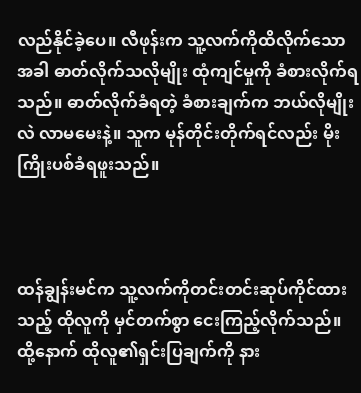လည်နိုင်ခဲ့ပေ။ လီဖုန်းက သူ့လက်ကိုထိလိုက်သောအခါ ဓာတ်လိုက်သလိုမျိုး ထုံကျင်မှုကို ခံစားလိုက်ရသည်။ ဓာတ်လိုက်ခံရတဲ့ ခံစားချက်က ဘယ်လိုမျိုးလဲ လာမမေးနဲ့။ သူက မုန်တိုင်းတိုက်ရင်လည်း မိုးကြိုးပစ်ခံရဖူးသည်။



ထန်ချွန်းမင်က သူ့လက်ကိုတင်းတင်းဆုပ်ကိုင်ထားသည့် ထိုလူကို မှင်တက်စွာ ငေးကြည့်လိုက်သည်။ ထို့နောက် ထိုလူ၏ရှင်းပြချက်ကို နား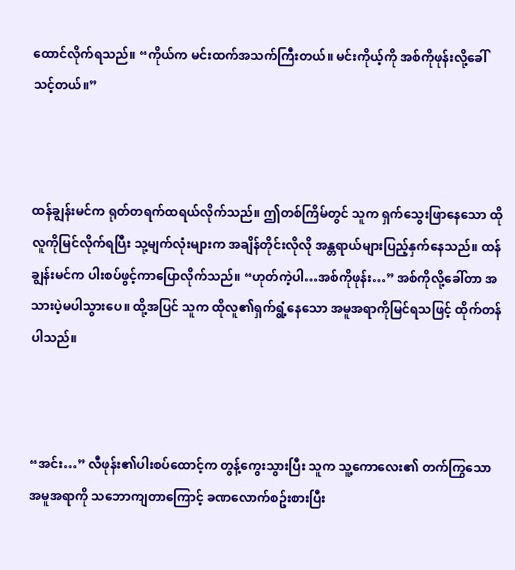ထောင်လိုက်ရသည်။ “ကိုယ်က မင်းထက်အသက်ကြီးတယ်။ မင်းကိုယ့်ကို အစ်ကိုဖုန်းလို့ခေါ်သင့်တယ်။”



ထန်ချွန်းမင်က ရုတ်တရက်ထရယ်လိုက်သည်။ ဤတစ်ကြိမ်တွင် သူက ရှက်သွေးဖြာနေသော ထိုလူကိုမြင်လိုက်ရပြီး သု့မျက်လုံးများက အချိန်တိုင်းလိုလို အန္တရာယ်များပြည့်နှက်နေသည်။ ထန်ချွန်းမင်က ပါးစပ်ဖွင့်ကာပြောလိုက်သည်။ “ဟုတ်ကဲ့ပါ…အစ်ကိုဖုန်း…” အစ်ကိုလို့ခေါ်တာ အသားပဲ့မပါသွားပေ။ ထို့အပြင် သူက ထိုလူ၏ရှက်ရွံ့နေသော အမူအရာကိုမြင်ရသဖြင့် ထိုက်တန်ပါသည်။



“အင်း…” လီဖုန်း၏ပါးစပ်ထောင့်က တွန့်ကွေးသွားပြီး သူက သူ့ကောလေး၏ တက်ကြွသောအမူအရာကို သဘောကျတာကြောင့် ခဏလောက်စဥ်းစားပြီး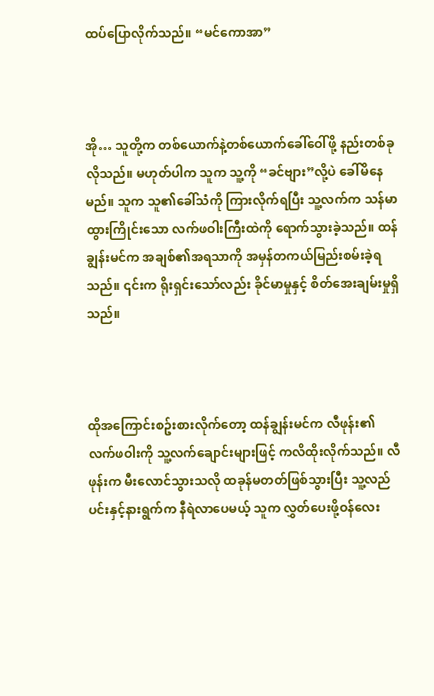ထပ်ပြောလိုက်သည်။ “မင်ကောအာ”



အို… သူတို့က တစ်ယောက်နဲ့တစ်ယောက်ခေါ်ဝေါ်ဖို့ နည်းတစ်ခုလိုသည်။ မဟုတ်ပါက သူက သူ့ကို “ခင်ဗျား”လို့ပဲ ခေါ်မိနေမည်။ သူက သူ၏ခေါ်သံကို ကြားလိုက်ရပြီး သူ့လက်က သန်မာထွားကြိုင်းသော လက်ဖဝါးကြီးထဲကို ရောက်သွားခဲ့သည်။ ထန်ချွန်းမင်က အချစ်၏အရသာကို အမှန်တကယ်မြည်းစမ်းခဲ့ရသည်။ ၎င်းက ရိုးရှင်းသော်လည်း ခိုင်မာမှုနှင့် စိတ်အေးချမ်းမှုရှိသည်။



ထိုအကြောင်းစဥ်းစားလိုက်တော့ ထန်ချွန်းမင်က လီဖုန်း၏လက်ဖဝါးကို သူ့လက်ချောင်းများဖြင့် ကလိထိုးလိုက်သည်။ လီဖုန်းက မီးလောင်သွားသလို ထခုန်မတတ်ဖြစ်သွားပြီး သူ့လည်ပင်းနှင့်နားရွက်က နီရဲလာပေမယ့် သူက လွှတ်ပေးဖို့ဝန်လေး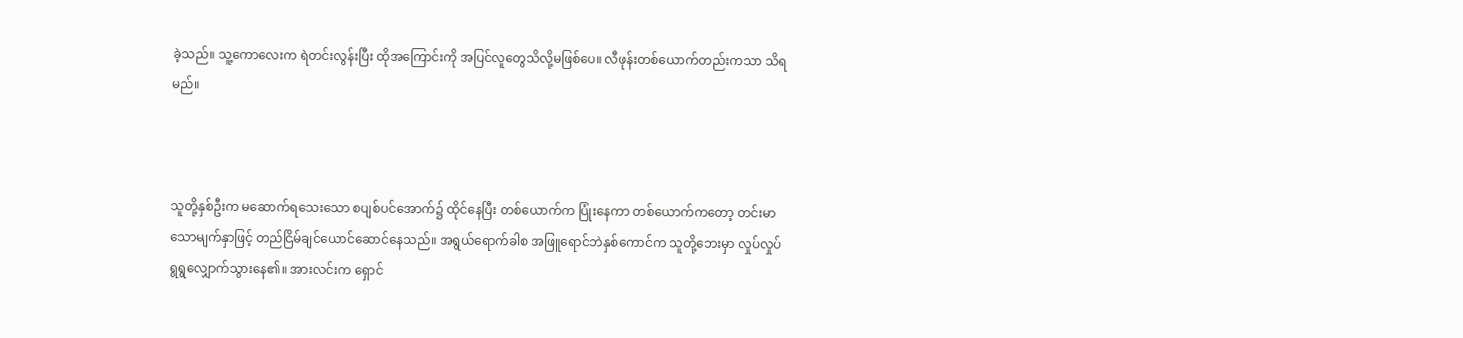ခဲ့သည်။ သူ့ကောလေးက ရဲတင်းလွန်းပြီး ထိုအကြောင်းကို အပြင်လူတွေသိလို့မဖြစ်ပေ။ လီဖုန်းတစ်ယောက်တည်းကသာ သိရမည်။



သူတို့နှစ်ဦးက မဆောက်ရသေးသော စပျစ်ပင်အောက်၌ ထိုင်နေပြီး တစ်ယောက်က ပြုံးနေကာ တစ်ယောက်ကတော့ တင်းမာသောမျက်နှာဖြင့် တည်ငြိမ်ချင်ယောင်ဆောင်နေသည်။ အရွယ်ရောက်ခါစ အဖြူရောင်ဘဲနှစ်ကောင်က သူတို့ဘေးမှာ လှုပ်လှုပ်ရွရွလျှောက်သွားနေ၏။ အားလင်းက ရှောင်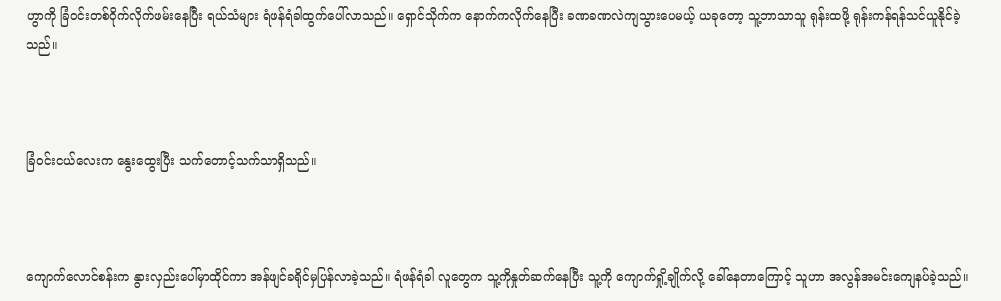ဟွာကို ခြံဝင်းတစ်ဝိုက်လိုက်ဖမ်းနေပြီး ရယ်သံများ ရံဖန်ရံခါထွက်ပေါ်လာသည်။ ရှောင်သိုက်က နောက်ကလိုက်နေပြီး ခဏခဏလဲကျသွားပေမယ့် ယခုတော့ သူ့ဘာသာသူ ရုန်းထဖို့ ရုန်းကန်ရန်သင်ယူနိုင်ခဲ့သည်။



ခြံဝင်းငယ်လေးက နွေးထွေးပြီး သက်တောင့်သက်သာရှိသည်။



ကျောက်လောင်စန်းက နွားလှည်းပေါ်မှာထိုင်ကာ အန်ဖျင်ခရိုင်မှပြန်လာခဲ့သည်။ ရံဖန်ရံခါ လူတွေက သူ့ကိုနှုတ်ဆက်နေပြီး သူ့ကို ကျောက်ရှို့ချိုက်လို့ ခေါ်နေတာကြောင့် သူဟာ အလွန်အမင်းကျေနပ်ခဲ့သည်။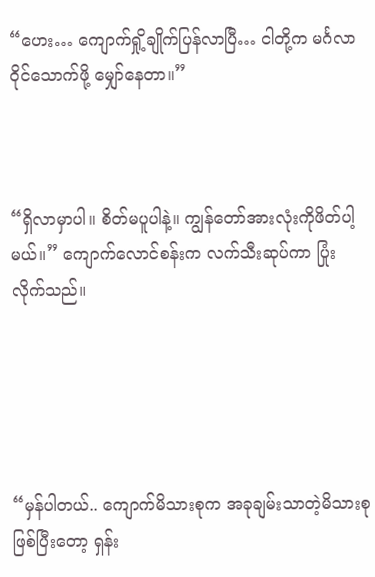“ဟေး… ကျောက်ရှို့ချိုက်ပြန်လာပြီ… ငါတို့က မင်္ဂလာဝိုင်သောက်ဖို့ မျှော်နေတာ။”



“ရှိလာမှာပါ။ စိတ်မပူပါနဲ့။ ကျွန်တော်အားလုံးကိုဖိတ်ပါ့မယ်။” ကျောက်လောင်စန်းက လက်သီးဆုပ်ကာ ပြုံးလိုက်သည်။





“မှန်ပါတယ်.. ကျောက်မိသားစုက အခုချမ်းသာတဲ့မိသားစုဖြစ်ပြီးတော့ ရှန်း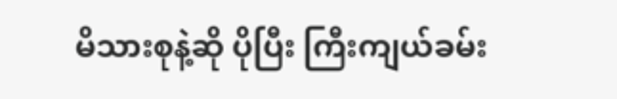မိသားစုနဲ့ဆို ပိုပြီး ကြီးကျယ်ခမ်း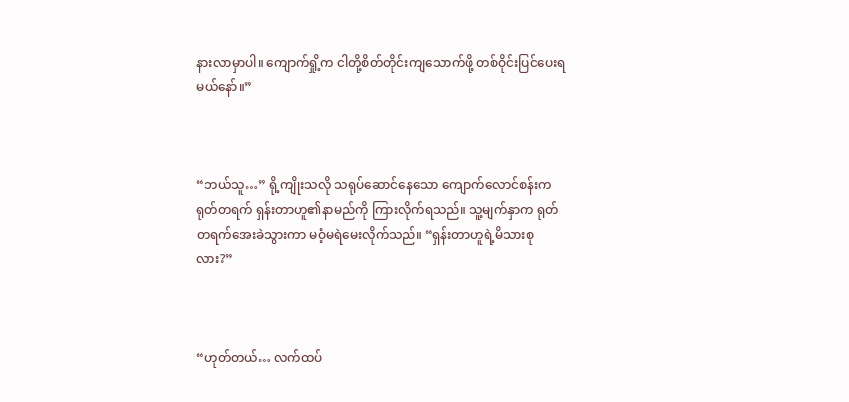နားလာမှာပါ။ ကျောက်ရှို့က ငါတို့စိတ်တိုင်းကျသောက်ဖို့ တစ်ဝိုင်းပြင်ပေးရမယ်နော်။”



“ဘယ်သူ…” ရို့ကျိုးသလို သရုပ်ဆောင်နေသော ကျောက်လောင်စန်းက ရုတ်တရက် ရှန်းတာဟူ၏နာမည်ကို ကြားလိုက်ရသည်။ သူ့မျက်နှာက ရုတ်တရက်အေးခဲသွားကာ မဝံ့မရဲမေးလိုက်သည်။ “ရှန်းတာဟူရဲ့မိသားစုလား?”



“ဟုတ်တယ်… လက်ထပ်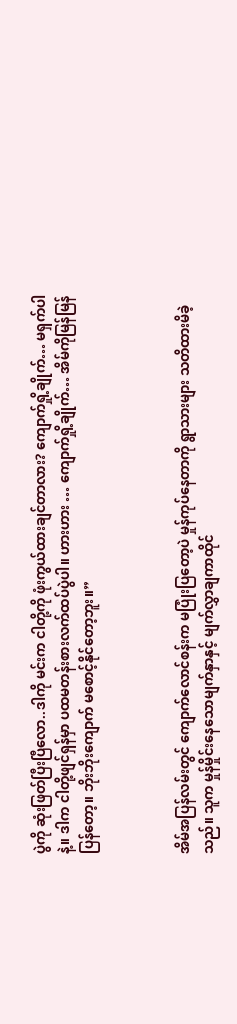ပွဲကို ဆုံးဖြတ်ပြီးပြီလော..ဒါကို မင်းက ငါတို့ကို ဖုံးကွယ်ထားချင်တာလား? ကျောက်ရှို့ချိုက်… မရှက်ပါနဲ့။ ဒါက ငါတို့ဖျင်ရှန်မှာ ပထမတန်းစားလက်ထပ်ပွဲပါ။ ဟားဟား … ကျောက်ရှို့ချိုက်… အိမ်ကိုမြန်မြန်ပြန်တော့။ ဘိုးဘိုးကျောက် မစောင့်နိုင်တော့ဘူး။”



အိမ်အပြန်လမ်းတွင် ကျောက်လောင်စန်းက မပြုံးပြတော့ပဲ မှုန်ကုပ်နေတာကို ရွာသားများ သတိထားမိခဲ့သည်။ သူက မှုန်မှိုင်းနေသောမျက်နှာနှင့် မျက်လွှာချကာထိုင်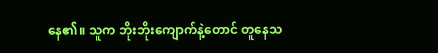နေ၏။ သူက ဘိုးဘိုးကျောက်နဲ့တောင် တူနေသ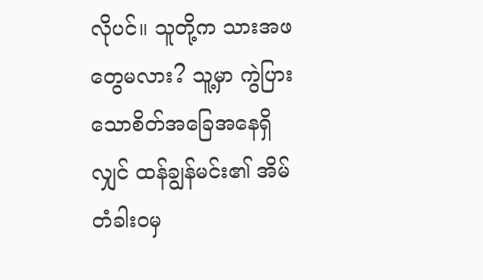လိုပင်။ သူတို့က သားအဖတွေမလား? သူ့မှာ ကွဲပြားသောစိတ်အခြေအနေရှိလျှင် ထန်ချွန်မင်း၏ အိမ်တံခါးဝမှ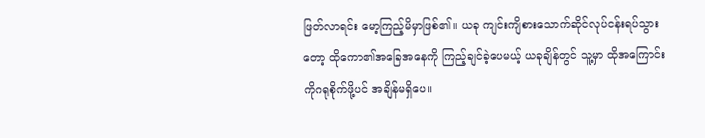ဖြတ်လာရင်း မော့ကြည့်မိမှာဖြစ်၏။ ယခု ကျင်းကျိစားသောက်ဆိုင်လုပ်ငန်းရပ်သွားတော့ ထိုကော၏အခြေအနေကို ကြည့်ချင်ခဲ့ပေမယ့် ယခုချိန်တွင် သူ့မှာ ထိုအကြောင်းကိုဂရုစိုက်ဖို့ပင် အချိန်မရှိပေ။